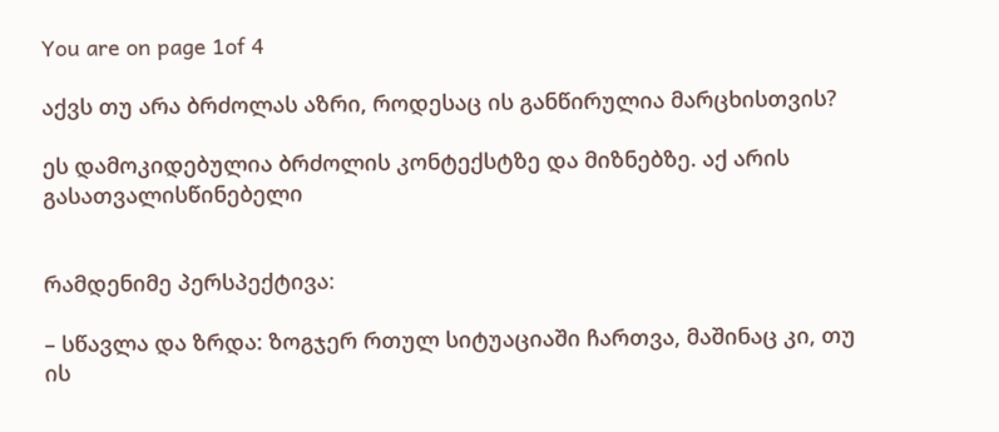You are on page 1of 4

აქვს თუ არა ბრძოლას აზრი, როდესაც ის განწირულია მარცხისთვის?

ეს დამოკიდებულია ბრძოლის კონტექსტზე და მიზნებზე. აქ არის გასათვალისწინებელი


რამდენიმე პერსპექტივა:

– სწავლა და ზრდა: ზოგჯერ რთულ სიტუაციაში ჩართვა, მაშინაც კი, თუ ის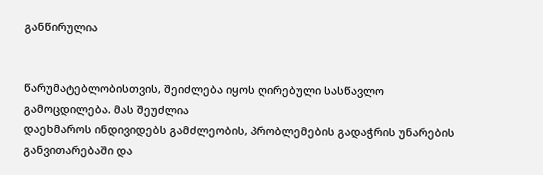განწირულია


წარუმატებლობისთვის, შეიძლება იყოს ღირებული სასწავლო გამოცდილება. მას შეუძლია
დაეხმაროს ინდივიდებს გამძლეობის, პრობლემების გადაჭრის უნარების განვითარებაში და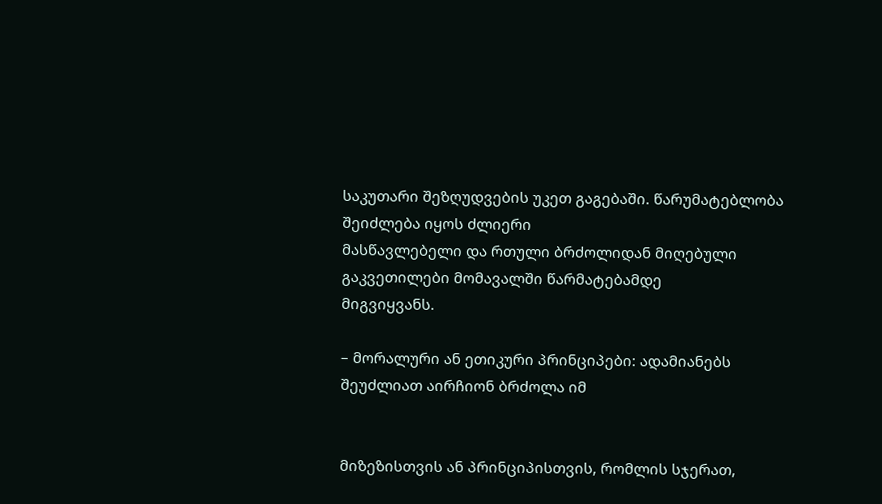საკუთარი შეზღუდვების უკეთ გაგებაში. წარუმატებლობა შეიძლება იყოს ძლიერი
მასწავლებელი და რთული ბრძოლიდან მიღებული გაკვეთილები მომავალში წარმატებამდე
მიგვიყვანს.

– მორალური ან ეთიკური პრინციპები: ადამიანებს შეუძლიათ აირჩიონ ბრძოლა იმ


მიზეზისთვის ან პრინციპისთვის, რომლის სჯერათ,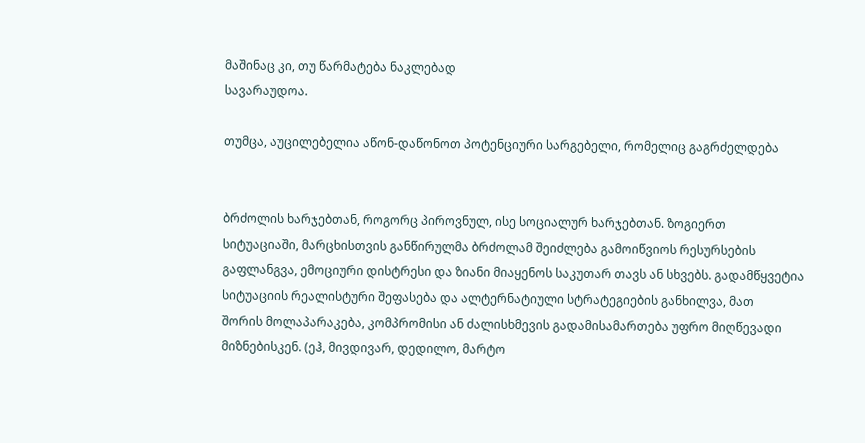მაშინაც კი, თუ წარმატება ნაკლებად
სავარაუდოა.

თუმცა, აუცილებელია აწონ-დაწონოთ პოტენციური სარგებელი, რომელიც გაგრძელდება


ბრძოლის ხარჯებთან, როგორც პიროვნულ, ისე სოციალურ ხარჯებთან. ზოგიერთ
სიტუაციაში, მარცხისთვის განწირულმა ბრძოლამ შეიძლება გამოიწვიოს რესურსების
გაფლანგვა, ემოციური დისტრესი და ზიანი მიაყენოს საკუთარ თავს ან სხვებს. გადამწყვეტია
სიტუაციის რეალისტური შეფასება და ალტერნატიული სტრატეგიების განხილვა, მათ
შორის მოლაპარაკება, კომპრომისი ან ძალისხმევის გადამისამართება უფრო მიღწევადი
მიზნებისკენ. (ეჰ, მივდივარ, დედილო, მარტო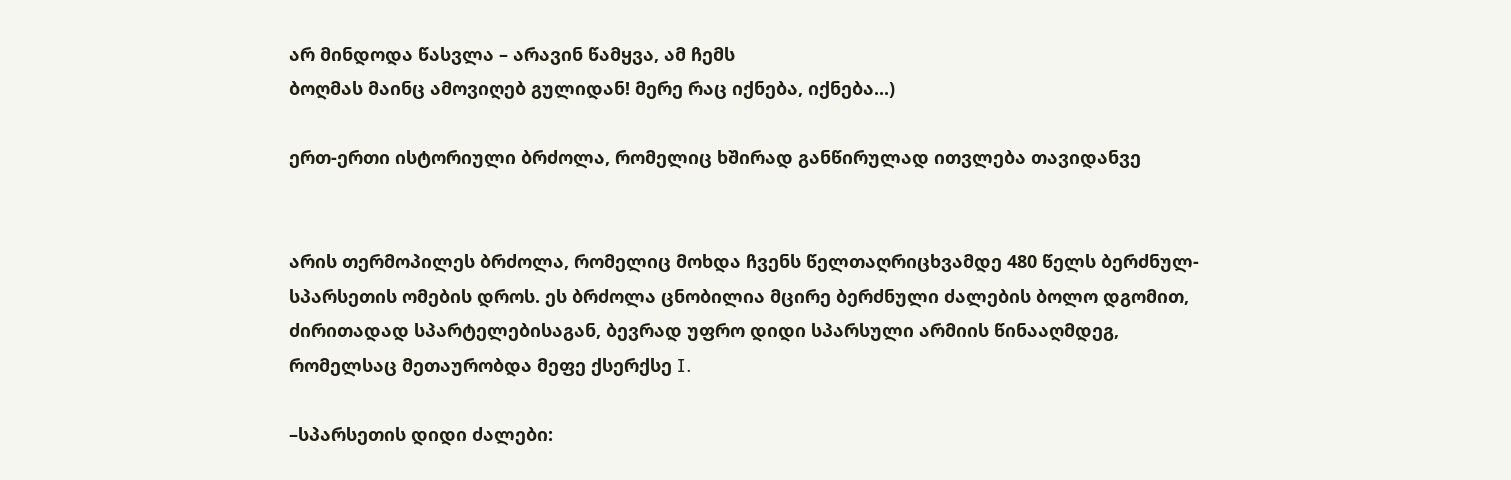არ მინდოდა წასვლა – არავინ წამყვა, ამ ჩემს
ბოღმას მაინც ამოვიღებ გულიდან! მერე რაც იქნება, იქნება...)

ერთ-ერთი ისტორიული ბრძოლა, რომელიც ხშირად განწირულად ითვლება თავიდანვე


არის თერმოპილეს ბრძოლა, რომელიც მოხდა ჩვენს წელთაღრიცხვამდე 480 წელს ბერძნულ-
სპარსეთის ომების დროს. ეს ბრძოლა ცნობილია მცირე ბერძნული ძალების ბოლო დგომით,
ძირითადად სპარტელებისაგან, ბევრად უფრო დიდი სპარსული არმიის წინააღმდეგ,
რომელსაც მეთაურობდა მეფე ქსერქსე I.

–სპარსეთის დიდი ძალები: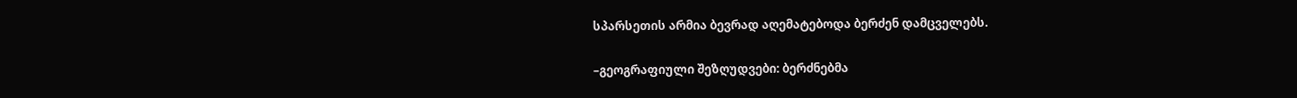სპარსეთის არმია ბევრად აღემატებოდა ბერძენ დამცველებს.

–გეოგრაფიული შეზღუდვები: ბერძნებმა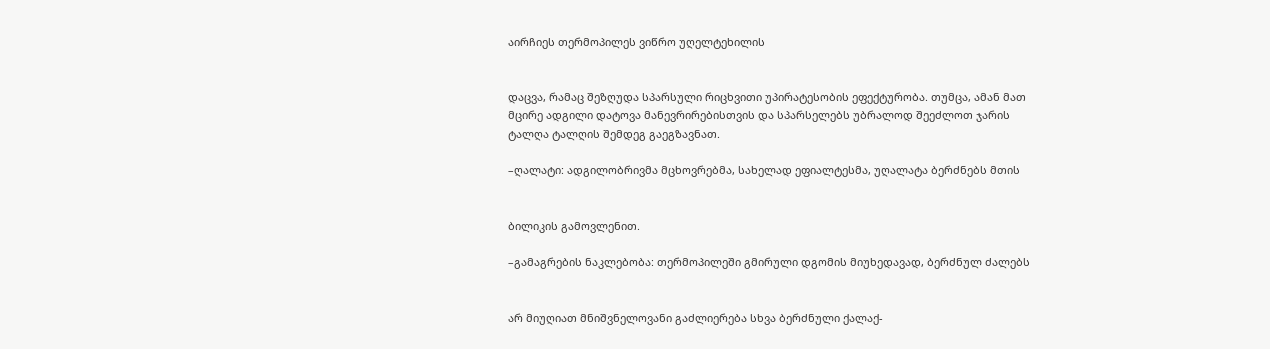აირჩიეს თერმოპილეს ვიწრო უღელტეხილის


დაცვა, რამაც შეზღუდა სპარსული რიცხვითი უპირატესობის ეფექტურობა. თუმცა, ამან მათ
მცირე ადგილი დატოვა მანევრირებისთვის და სპარსელებს უბრალოდ შეეძლოთ ჯარის
ტალღა ტალღის შემდეგ გაეგზავნათ.

–ღალატი: ადგილობრივმა მცხოვრებმა, სახელად ეფიალტესმა, უღალატა ბერძნებს მთის


ბილიკის გამოვლენით.

–გამაგრების ნაკლებობა: თერმოპილეში გმირული დგომის მიუხედავად, ბერძნულ ძალებს


არ მიუღიათ მნიშვნელოვანი გაძლიერება სხვა ბერძნული ქალაქ-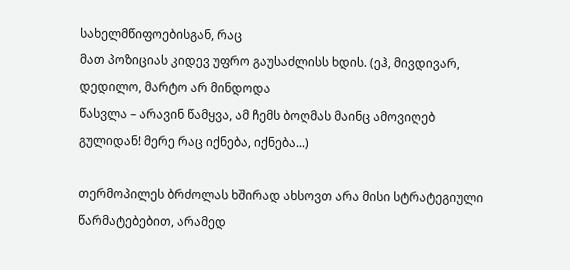სახელმწიფოებისგან, რაც
მათ პოზიციას კიდევ უფრო გაუსაძლისს ხდის. (ეჰ, მივდივარ, დედილო, მარტო არ მინდოდა
წასვლა – არავინ წამყვა, ამ ჩემს ბოღმას მაინც ამოვიღებ გულიდან! მერე რაც იქნება, იქნება...)

თერმოპილეს ბრძოლას ხშირად ახსოვთ არა მისი სტრატეგიული წარმატებებით, არამედ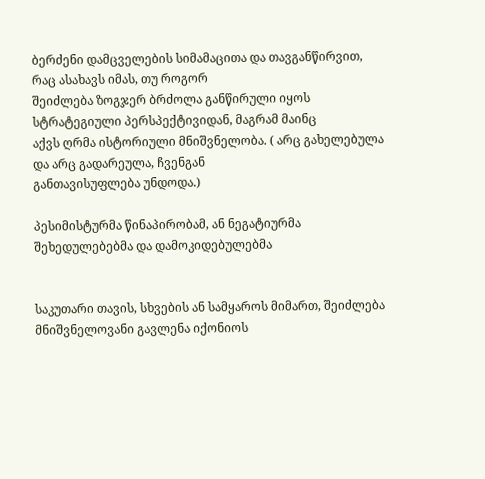ბერძენი დამცველების სიმამაცითა და თავგანწირვით, რაც ასახავს იმას, თუ როგორ
შეიძლება ზოგჯერ ბრძოლა განწირული იყოს სტრატეგიული პერსპექტივიდან, მაგრამ მაინც
აქვს ღრმა ისტორიული მნიშვნელობა. ( არც გახელებულა და არც გადარეულა, ჩვენგან
განთავისუფლება უნდოდა.)

პესიმისტურმა წინაპირობამ, ან ნეგატიურმა შეხედულებებმა და დამოკიდებულებმა


საკუთარი თავის, სხვების ან სამყაროს მიმართ, შეიძლება მნიშვნელოვანი გავლენა იქონიოს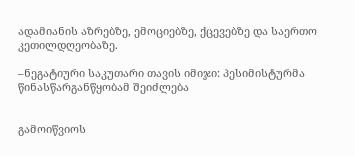ადამიანის აზრებზე, ემოციებზე, ქცევებზე და საერთო კეთილდღეობაზე.

–ნეგატიური საკუთარი თავის იმიჯი: პესიმისტურმა წინასწარგანწყობამ შეიძლება


გამოიწვიოს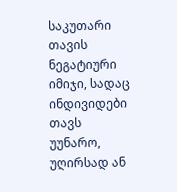საკუთარი თავის ნეგატიური იმიჯი, სადაც ინდივიდები თავს უუნარო,
უღირსად ან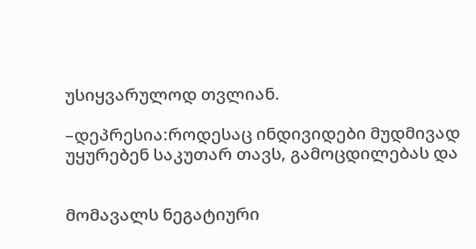უსიყვარულოდ თვლიან.

–დეპრესია:როდესაც ინდივიდები მუდმივად უყურებენ საკუთარ თავს, გამოცდილებას და


მომავალს ნეგატიური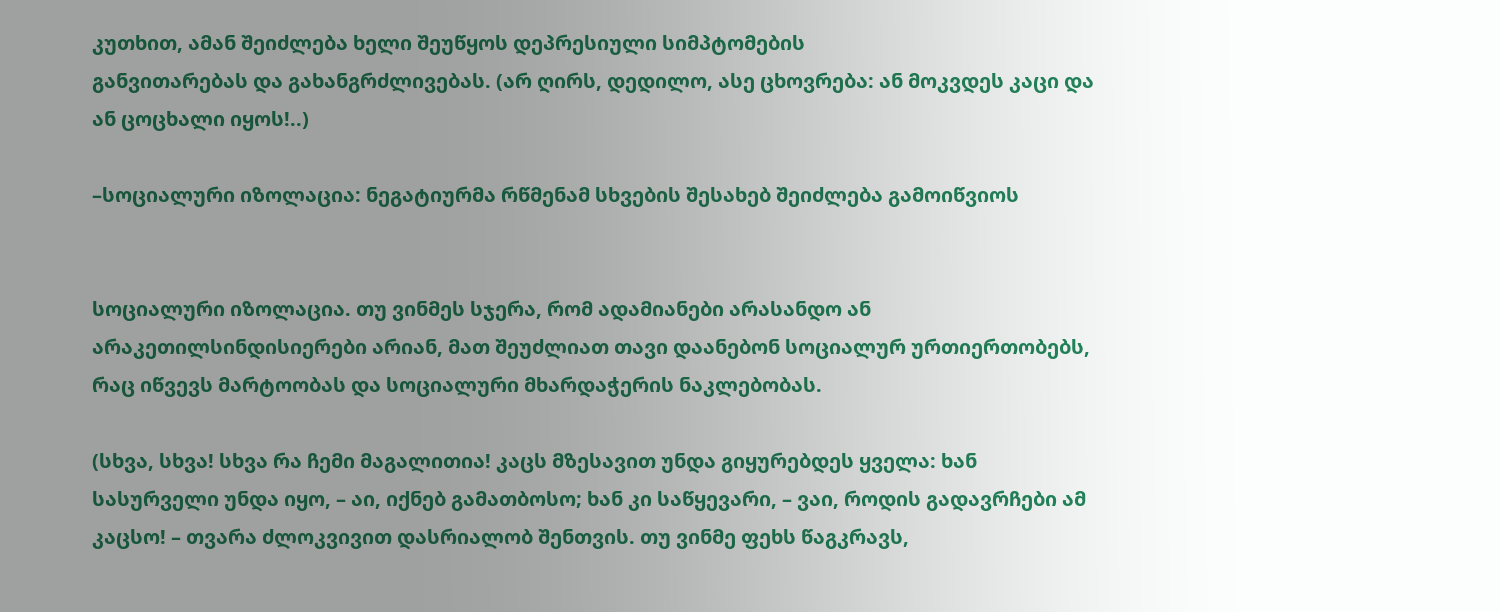კუთხით, ამან შეიძლება ხელი შეუწყოს დეპრესიული სიმპტომების
განვითარებას და გახანგრძლივებას. (არ ღირს, დედილო, ასე ცხოვრება: ან მოკვდეს კაცი და
ან ცოცხალი იყოს!..)

–სოციალური იზოლაცია: ნეგატიურმა რწმენამ სხვების შესახებ შეიძლება გამოიწვიოს


სოციალური იზოლაცია. თუ ვინმეს სჯერა, რომ ადამიანები არასანდო ან
არაკეთილსინდისიერები არიან, მათ შეუძლიათ თავი დაანებონ სოციალურ ურთიერთობებს,
რაც იწვევს მარტოობას და სოციალური მხარდაჭერის ნაკლებობას.

(სხვა, სხვა! სხვა რა ჩემი მაგალითია! კაცს მზესავით უნდა გიყურებდეს ყველა: ხან
სასურველი უნდა იყო, – აი, იქნებ გამათბოსო; ხან კი საწყევარი, – ვაი, როდის გადავრჩები ამ
კაცსო! – თვარა ძლოკვივით დასრიალობ შენთვის. თუ ვინმე ფეხს წაგკრავს,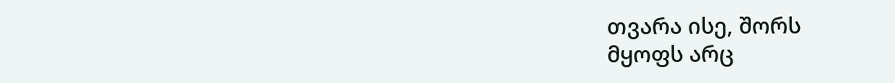თვარა ისე, შორს
მყოფს არც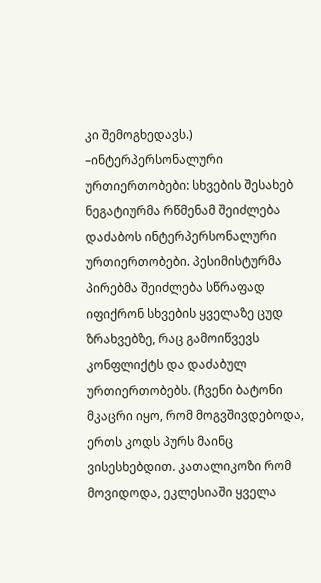კი შემოგხედავს.)
–ინტერპერსონალური ურთიერთობები: სხვების შესახებ ნეგატიურმა რწმენამ შეიძლება
დაძაბოს ინტერპერსონალური ურთიერთობები. პესიმისტურმა პირებმა შეიძლება სწრაფად
იფიქრონ სხვების ყველაზე ცუდ ზრახვებზე, რაც გამოიწვევს კონფლიქტს და დაძაბულ
ურთიერთობებს. (ჩვენი ბატონი მკაცრი იყო, რომ მოგვშივდებოდა, ერთს კოდს პურს მაინც
ვისესხებდით. კათალიკოზი რომ მოვიდოდა, ეკლესიაში ყველა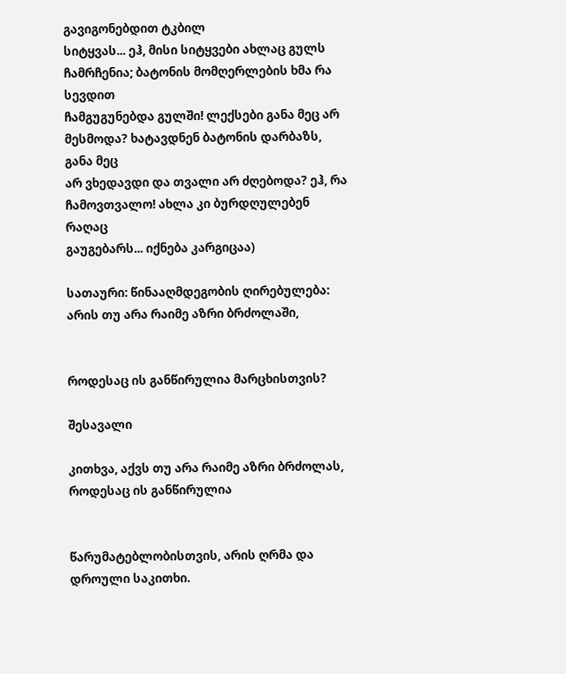გავიგონებდით ტკბილ
სიტყვას... ეჰ, მისი სიტყვები ახლაც გულს ჩამრჩენია; ბატონის მომღერლების ხმა რა სევდით
ჩამგუგუნებდა გულში! ლექსები განა მეც არ მესმოდა? ხატავდნენ ბატონის დარბაზს, განა მეც
არ ვხედავდი და თვალი არ ძღებოდა? ეჰ, რა ჩამოვთვალო! ახლა კი ბურდღულებენ რაღაც
გაუგებარს... იქნება კარგიცაა)

სათაური: წინააღმდეგობის ღირებულება: არის თუ არა რაიმე აზრი ბრძოლაში,


როდესაც ის განწირულია მარცხისთვის?

შესავალი

კითხვა, აქვს თუ არა რაიმე აზრი ბრძოლას, როდესაც ის განწირულია


წარუმატებლობისთვის, არის ღრმა და დროული საკითხი.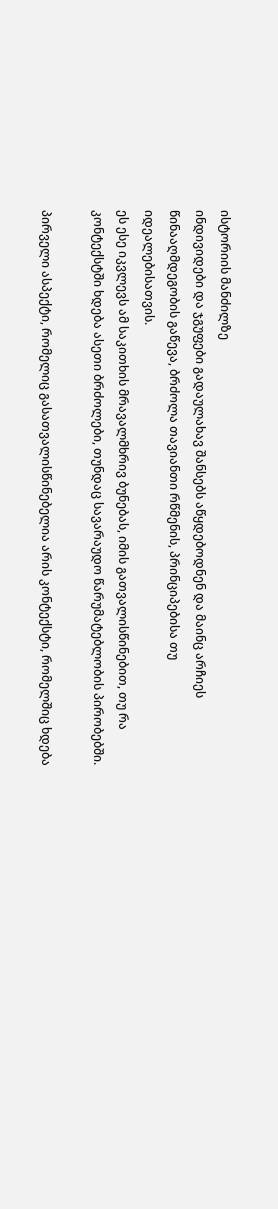ისტორიის მანძილზე
ინდივიდები და ჯგუფები გადაულახავ შანსებს აწყდებოდნენ და მაინც არჩიეს
წინააღმდეგობის გაწევა, ბრძოლა თავიანთი რწმენის, პრინციპებისა თუ იდეალებისათვის.
ეს ესე იკვლევს ამ საკითხის მრავალმხრივ ბუნებას, იმის გათვალისწინებით, თუ რა
კონტექსტში ხდება ასეთი ბრძოლები, თუნდაც სავარაუდო წარუმატებლობის პირობებში.

პირველი ასპექტი, რომელიც გასათვალისწინებელია არის კონტექსტი, რომელშიც ხდება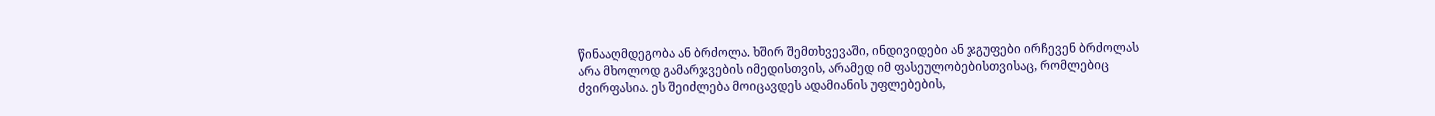წინააღმდეგობა ან ბრძოლა. ხშირ შემთხვევაში, ინდივიდები ან ჯგუფები ირჩევენ ბრძოლას
არა მხოლოდ გამარჯვების იმედისთვის, არამედ იმ ფასეულობებისთვისაც, რომლებიც
ძვირფასია. ეს შეიძლება მოიცავდეს ადამიანის უფლებების,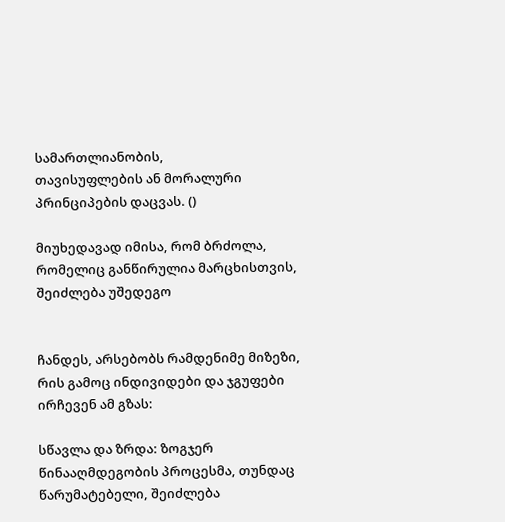სამართლიანობის,
თავისუფლების ან მორალური პრინციპების დაცვას. ()

მიუხედავად იმისა, რომ ბრძოლა, რომელიც განწირულია მარცხისთვის, შეიძლება უშედეგო


ჩანდეს, არსებობს რამდენიმე მიზეზი, რის გამოც ინდივიდები და ჯგუფები ირჩევენ ამ გზას:

სწავლა და ზრდა: ზოგჯერ წინააღმდეგობის პროცესმა, თუნდაც წარუმატებელი, შეიძლება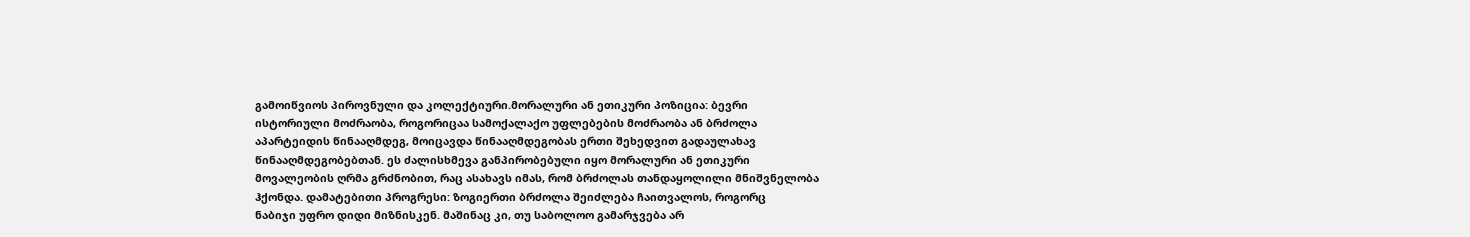გამოიწვიოს პიროვნული და კოლექტიური.მორალური ან ეთიკური პოზიცია: ბევრი
ისტორიული მოძრაობა, როგორიცაა სამოქალაქო უფლებების მოძრაობა ან ბრძოლა
აპარტეიდის წინააღმდეგ, მოიცავდა წინააღმდეგობას ერთი შეხედვით გადაულახავ
წინააღმდეგობებთან. ეს ძალისხმევა განპირობებული იყო მორალური ან ეთიკური
მოვალეობის ღრმა გრძნობით, რაც ასახავს იმას, რომ ბრძოლას თანდაყოლილი მნიშვნელობა
ჰქონდა. დამატებითი პროგრესი: ზოგიერთი ბრძოლა შეიძლება ჩაითვალოს, როგორც
ნაბიჯი უფრო დიდი მიზნისკენ. მაშინაც კი, თუ საბოლოო გამარჯვება არ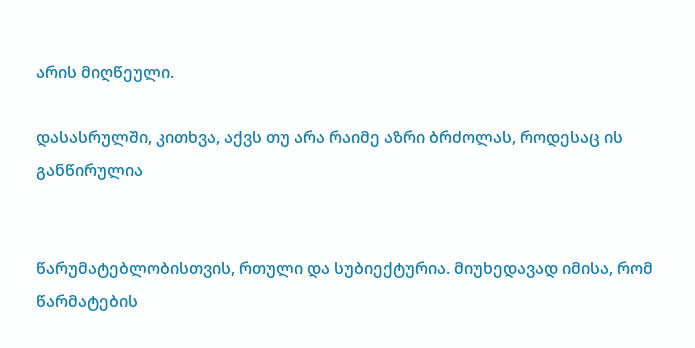არის მიღწეული.

დასასრულში, კითხვა, აქვს თუ არა რაიმე აზრი ბრძოლას, როდესაც ის განწირულია


წარუმატებლობისთვის, რთული და სუბიექტურია. მიუხედავად იმისა, რომ წარმატების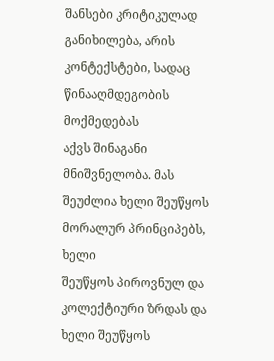შანსები კრიტიკულად განიხილება, არის კონტექსტები, სადაც წინააღმდეგობის მოქმედებას
აქვს შინაგანი მნიშვნელობა. მას შეუძლია ხელი შეუწყოს მორალურ პრინციპებს, ხელი
შეუწყოს პიროვნულ და კოლექტიური ზრდას და ხელი შეუწყოს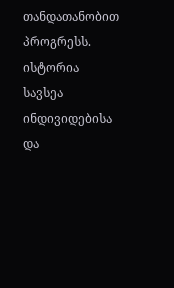თანდათანობით პროგრესს.
ისტორია სავსეა ინდივიდებისა და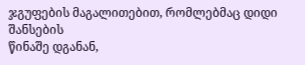ჯგუფების მაგალითებით, რომლებმაც დიდი შანსების
წინაშე დგანან,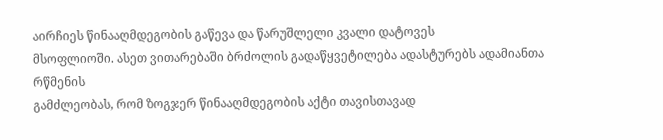აირჩიეს წინააღმდეგობის გაწევა და წარუშლელი კვალი დატოვეს
მსოფლიოში. ასეთ ვითარებაში ბრძოლის გადაწყვეტილება ადასტურებს ადამიანთა რწმენის
გამძლეობას, რომ ზოგჯერ წინააღმდეგობის აქტი თავისთავად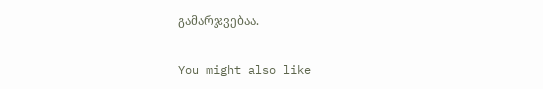გამარჯვებაა.

You might also like